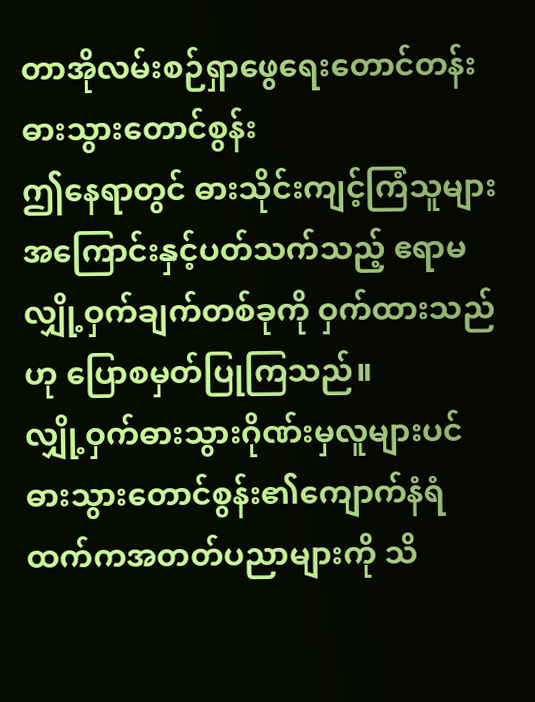တာအိုလမ်းစဉ်ရှာဖွေရေးတောင်တန်း
ဓားသွားတောင်စွန်း
ဤနေရာတွင် ဓားသိုင်းကျင့်ကြံသူများအကြောင်းနှင့်ပတ်သက်သည့် ဧရာမလျှို့ဝှက်ချက်တစ်ခုကို ဝှက်ထားသည်ဟု ပြောစမှတ်ပြုကြသည်။
လျှို့ဝှက်ဓားသွားဂိုဏ်းမှလူများပင် ဓားသွားတောင်စွန်း၏ကျောက်နံရံထက်ကအတတ်ပညာများကို သိ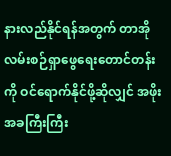နားလည်နိုင်ရန်အတွက် တာအိုလမ်းစဉ်ရှာဖွေရေးတောင်တန်းကို ဝင်ရောက်နိုင်ဖို့ဆိုလျှင် အဖိုးအခကြီးကြီး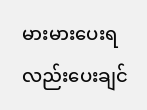မားမားပေးရလည်းပေးချင်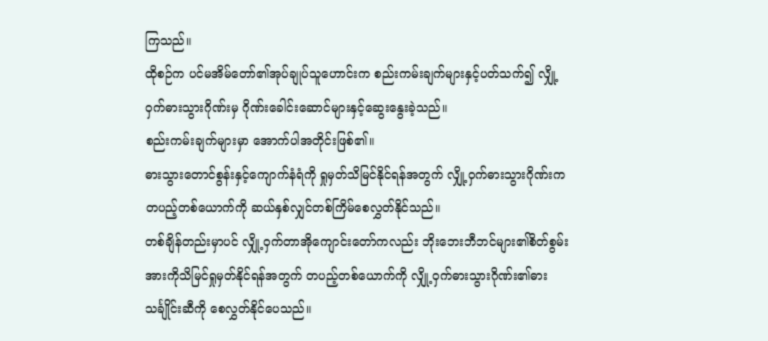ကြသည်။
ထိုစဉ်က ပင်မအိမ်တော်၏အုပ်ချုပ်သူဟောင်းက စည်းကမ်းချက်များနှင့်ပတ်သက်၍ လျှို့ဝှက်ဓားသွားဂိုဏ်းမှ ဂိုဏ်းခေါင်းဆောင်များနှင့်ဆွေးနွေးခဲ့သည်။
စည်းကမ်းချက်များမှာ အောက်ပါအတိုင်းဖြစ်၏။
ဓားသွားတောင်စွန်းနှင့်ကျောက်နံရံကို ရှုမှတ်သိမြင်နိုင်ရန်အတွက် လျှို့ဝှက်ဓားသွားဂိုဏ်းက တပည့်တစ်ယောက်ကို ဆယ်နှစ်လျှင်တစ်ကြိမ်စေလွှတ်နိုင်သည်။
တစ်ချိန်တည်းမှာပင် လျှို့ဝှက်တာအိုကျောင်းတော်ကလည်း ဘိုးဘေးဘီဘင်များ၏စိတ်စွမ်းအားကိုသိမြင်ရှုမှတ်နိုင်ရန်အတွက် တပည့်တစ်ယောက်ကို လျှို့ဝှက်ဓားသွားဂိုဏ်း၏ဓားသင်္ချိုင်းဆီကို စေလွှတ်နိုင်ပေသည်။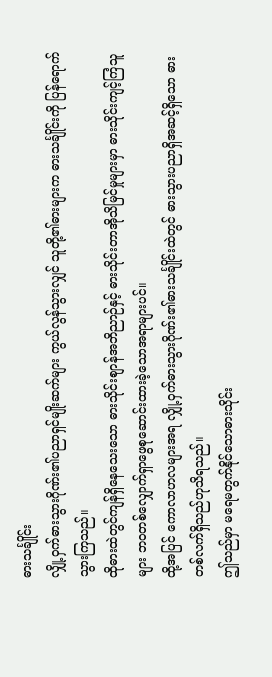ဓားသင်္ချိုင်း
လျှို့ဝှက်ဓားသွားဂိုဏ်း၏ပညာရှင်မျိုးဆက်များ ကွယ်လွန်သွားလျှင် သူတို့၏ဓားများက ဓားသင်္ချိုင်းကို ပြန်ရောက်သွားကြသည်။
ထိုဓားထဲတွင်ကျန်ရှိနေသေးသော ဓားသိုင်းစျာန်အဘိညာဉ်နှင့် ဓားသိုင်းတာအိုသိမြင်မှုများမှာ ဓားသိုင်းကျင့်ကြံသူများ ဘဝတစ်လျှောက်ရှာဖွေစုဆောင်းထားခဲ့သောအရာများပင်။
ထို့အပြင် ကောလာဟလများအရ လျှို့ဝှက်ဓားသွားဂိုဏ်း၏ဓားသင်္ချိုင်းထဲတွင် ဓားသွားပညာရှိအဆင့်ရှိသော ဓားတစ်လက်ရှိသည်ဟုသိရသည်။
ဤသည်မှာ မရေမတွက်နိုင်သောဓားသိုင်း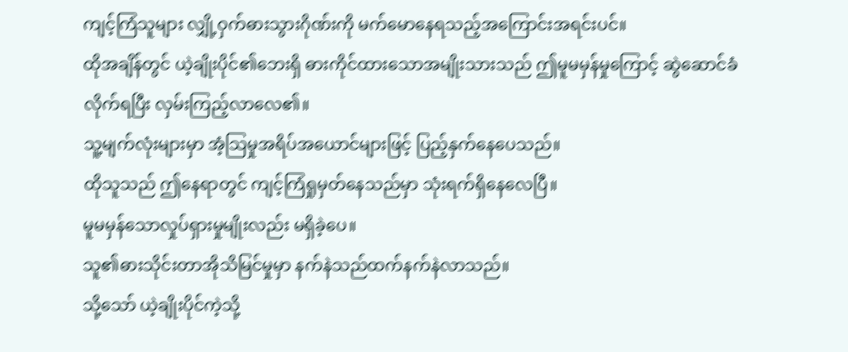ကျင့်ကြံသူများ လျှို့ဝှက်ဓားသွားဂိုဏ်းကို မက်မောနေရသည့်အကြောင်းအရင်းပင်။
ထိုအချိန်တွင် ယဲ့ချိုးပိုင်၏ဘေးရှိ ဓားကိုင်ထားသောအမျိုးသားသည် ဤမူမမှန်မှုကြောင့် ဆွဲဆောင်ခံလိုက်ရပြီး လှမ်းကြည့်လာလေ၏။
သူ့မျက်လုံးများမှာ အံ့သြမှုအရိပ်အယောင်များဖြင့် ပြည့်နှက်နေပေသည်။
ထိုသူသည် ဤနေရာတွင် ကျင့်ကြံရှုမှတ်နေသည်မှာ သုံးရက်ရှိနေလေပြီ။
မူမမှန်သောလှုပ်ရှားမှုမျိုးလည်း မရှိခဲ့ပေ။
သူ၏ဓားသိုင်းတာအိုသိမြင်မှုမှာ နက်နဲသည်ထက်နက်နဲလာသည်။
သို့သော် ယဲ့ချိုးပိုင်ကဲ့သို့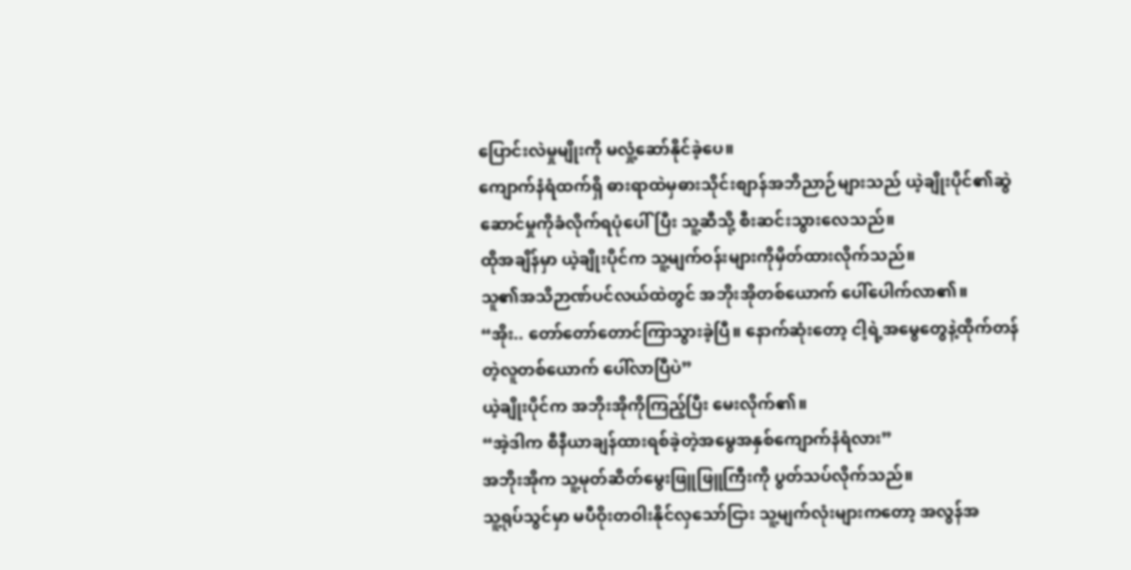ပြောင်းလဲမှုမျိုးကို မလှုံ့ဆော်နိုင်ခဲ့ပေ။
ကျောက်နံရံထက်ရှိ ဓားရာထဲမှဓားသိုင်းစျာန်အဘိညာဉ်များသည် ယဲ့ချိုးပိုင်၏ဆွဲဆောင်မှုကိုခံလိုက်ရပုံပေါ်ပြီး သူ့ဆီသို့ စီးဆင်းသွားလေသည်။
ထိုအချိန်မှာ ယဲ့ချိုးပိုင်က သူ့မျက်ဝန်းများကိုမှိတ်ထားလိုက်သည်။
သူ၏အသိဉာဏ်ပင်လယ်ထဲတွင် အဘိုးအိုတစ်ယောက် ပေါ်ပေါက်လာ၏။
“အိုး.. တော်တော်တောင်ကြာသွားခဲ့ပြီ။ နောက်ဆုံးတော့ ငါ့ရဲ့အမွေတွေနဲ့ထိုက်တန်တဲ့လူတစ်ယောက် ပေါ်လာပြီပဲ”
ယဲ့ချိုးပိုင်က အဘိုးအိုကိုကြည့်ပြီး မေးလိုက်၏။
“အဲ့ဒါက စီနီယာချန်ထားရစ်ခဲ့တဲ့အမွေအနှစ်ကျောက်နံရံလား”
အဘိုးအိုက သူ့မုတ်ဆိတ်မွေးဖြူဖြူကြီးကို ပွတ်သပ်လိုက်သည်။
သူ့ရုပ်သွင်မှာ မပီဝိုးတဝါးနိုင်လှသော်ငြား သူ့မျက်လုံးများကတော့ အလွန်အ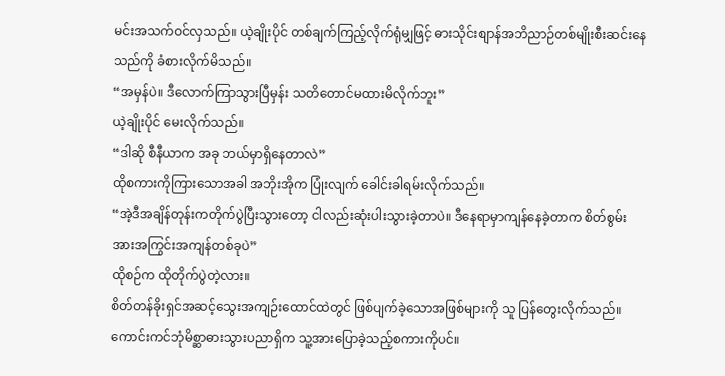မင်းအသက်ဝင်လှသည်။ ယဲ့ချိုးပိုင် တစ်ချက်ကြည့်လိုက်ရုံမျှဖြင့် ဓားသိုင်းစျာန်အဘိညာဉ်တစ်မျိုးစီးဆင်းနေသည်ကို ခံစားလိုက်မိသည်။
“အမှန်ပဲ။ ဒီလောက်ကြာသွားပြီမှန်း သတိတောင်မထားမိလိုက်ဘူး”
ယဲ့ချိုးပိုင် မေးလိုက်သည်။
“ဒါဆို စီနီယာက အခု ဘယ်မှာရှိနေတာလဲ”
ထိုစကားကိုကြားသောအခါ အဘိုးအိုက ပြုံးလျက် ခေါင်းခါရမ်းလိုက်သည်။
“အဲ့ဒီအချိန်တုန်းကတိုက်ပွဲပြီးသွားတော့ ငါလည်းဆုံးပါးသွားခဲ့တာပဲ။ ဒီနေရာမှာကျန်နေခဲ့တာက စိတ်စွမ်းအားအကြွင်းအကျန်တစ်ခုပဲ”
ထိုစဉ်က ထိုတိုက်ပွဲတဲ့လား။
စိတ်တန်ခိုးရှင်အဆင့်သွေးအကျဉ်းထောင်ထဲတွင် ဖြစ်ပျက်ခဲ့သောအဖြစ်များကို သူ ပြန်တွေးလိုက်သည်။
ကောင်းကင်ဘုံမိစ္ဆာဓားသွားပညာရှိက သူ့အားပြောခဲ့သည့်စကားကိုပင်။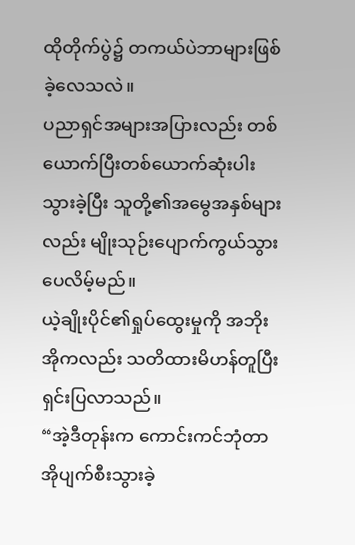ထိုတိုက်ပွဲ၌ တကယ်ပဲဘာများဖြစ်ခဲ့လေသလဲ။
ပညာရှင်အများအပြားလည်း တစ်ယောက်ပြီးတစ်ယောက်ဆုံးပါးသွားခဲ့ပြီး သူတို့၏အမွေအနှစ်များလည်း မျိုးသုဉ်းပျောက်ကွယ်သွားပေလိမ့်မည်။
ယဲ့ချိုးပိုင်၏ရှုပ်ထွေးမှုကို အဘိုးအိုကလည်း သတိထားမိဟန်တူပြီး ရှင်းပြလာသည်။
“အဲ့ဒီတုန်းက ကောင်းကင်ဘုံတာအိုပျက်စီးသွားခဲ့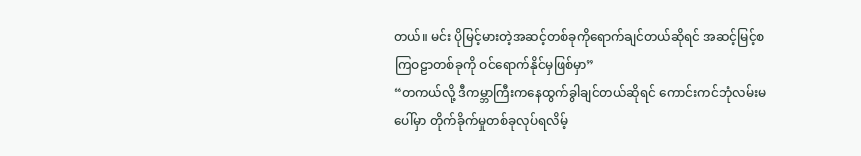တယ်။ မင်း ပိုမြင့်မားတဲ့အဆင့်တစ်ခုကိုရောက်ချင်တယ်ဆိုရင် အဆင့်မြင့်စကြဝဠာတစ်ခုကို ဝင်ရောက်နိုင်မှဖြစ်မှာ”
“တကယ်လို့ ဒီကမ္ဘာကြီးကနေထွက်ခွါချင်တယ်ဆိုရင် ကောင်းကင်ဘုံလမ်းမပေါ်မှာ တိုက်ခိုက်မှုတစ်ခုလုပ်ရလိမ့်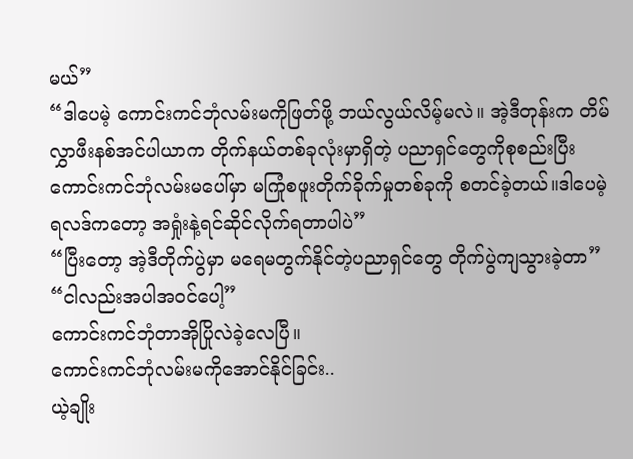မယ်”
“ဒါပေမဲ့ ကောင်းကင်ဘုံလမ်းမကိုဖြတ်ဖို့ ဘယ်လွယ်လိမ့်မလဲ။ အဲ့ဒီတုန်းက တိမ်လွှာဖီးနစ်အင်ပါယာက တိုက်နယ်တစ်ခုလုံးမှာရှိတဲ့ ပညာရှင်တွေကိုစုစည်းပြီး ကောင်းကင်ဘုံလမ်းမပေါ်မှာ မကြုံစဖူးတိုက်ခိုက်မှုတစ်ခုကို စတင်ခဲ့တယ်။ဒါပေမဲ့ ရလဒ်ကတော့ အရှုံးနဲ့ရင်ဆိုင်လိုက်ရတာပါပဲ”
“ပြီးတော့ အဲ့ဒီတိုက်ပွဲမှာ မရေမတွက်နိုင်တဲ့ပညာရှင်တွေ တိုက်ပွဲကျသွားခဲ့တာ”
“ငါလည်းအပါအဝင်ပေါ့”
ကောင်းကင်ဘုံတာအိုပြိုလဲခဲ့လေပြီ။
ကောင်းကင်ဘုံလမ်းမကိုအောင်နိုင်ခြင်း..
ယဲ့ချိုး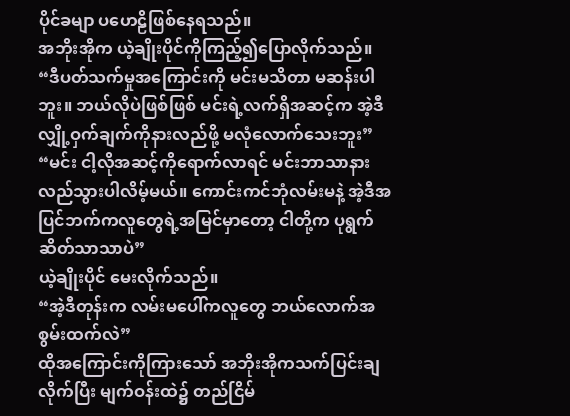ပိုင်ခမျာ ပဟေဠိဖြစ်နေရသည်။
အဘိုးအိုက ယဲ့ချိုးပိုင်ကိုကြည့်၍ပြောလိုက်သည်။
“ဒီပတ်သက်မှုအကြောင်းကို မင်းမသိတာ မဆန်းပါဘူး။ ဘယ်လိုပဲဖြစ်ဖြစ် မင်းရဲ့လက်ရှိအဆင့်က အဲ့ဒီလျှို့ဝှက်ချက်ကိုနားလည်ဖို့ မလုံလောက်သေးဘူး”
“မင်း ငါ့လိုအဆင့်ကိုရောက်လာရင် မင်းဘာသာနားလည်သွားပါလိမ့်မယ်။ ကောင်းကင်ဘုံလမ်းမနဲ့ အဲ့ဒီအပြင်ဘက်ကလူတွေရဲ့အမြင်မှာတော့ ငါတို့က ပုရွက်ဆိတ်သာသာပဲ”
ယဲ့ချိုးပိုင် မေးလိုက်သည်။
“အဲ့ဒီတုန်းက လမ်းမပေါ်ကလူတွေ ဘယ်လောက်အစွမ်းထက်လဲ”
ထိုအကြောင်းကိုကြားသော် အဘိုးအိုကသက်ပြင်းချလိုက်ပြီး မျက်ဝန်းထဲ၌ တည်ငြိမ်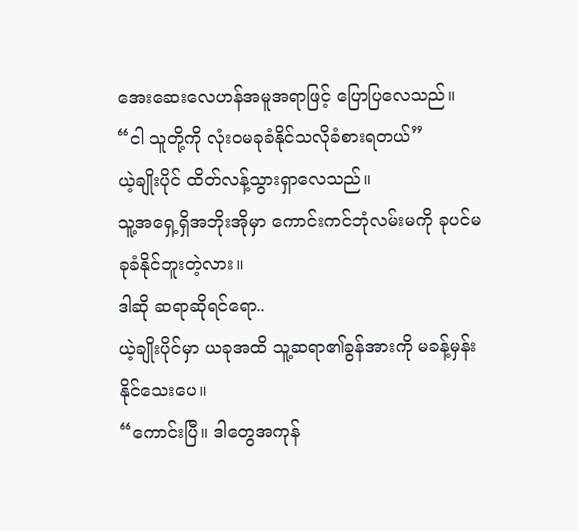အေးဆေးလေဟန်အမူအရာဖြင့် ပြောပြလေသည်။
“ငါ သူတို့ကို လုံးဝမခုခံနိုင်သလိုခံစားရတယ်”
ယဲ့ချိုးပိုင် ထိတ်လန့်သွားရှာလေသည်။
သူ့အရှေ့ရှိအဘိုးအိုမှာ ကောင်းကင်ဘုံလမ်းမကို ခုပင်မခုခံနိုင်ဘူးတဲ့လား။
ဒါဆို ဆရာဆိုရင်ရော..
ယဲ့ချိုးပိုင်မှာ ယခုအထိ သူ့ဆရာ၏ခွန်အားကို မခန့်မှန်းနိုင်သေးပေ။
“ကောင်းပြီ။ ဒါတွေအကုန်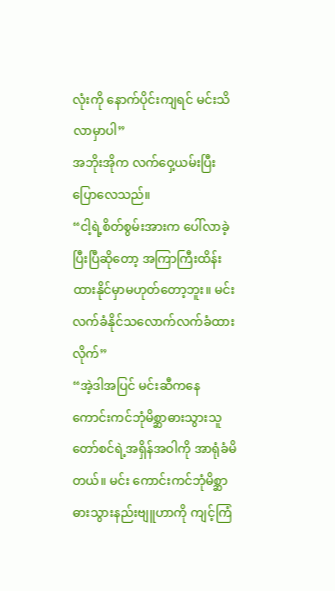လုံးကို နောက်ပိုင်းကျရင် မင်းသိလာမှာပါ”
အဘိုးအိုက လက်ဝှေ့ယမ်းပြီးပြောလေသည်။
“ငါ့ရဲ့စိတ်စွမ်းအားက ပေါ်လာခဲ့ပြီးပြီဆိုတော့ အကြာကြီးထိန်းထားနိုင်မှာမဟုတ်တော့ဘူး။ မင်း လက်ခံနိုင်သလောက်လက်ခံထားလိုက်”
“အဲ့ဒါအပြင် မင်းဆီကနေ ကောင်းကင်ဘုံမိစ္ဆာဓားသွားသူတော်စင်ရဲ့အရှိန်အဝါကို အာရုံခံမိတယ်။ မင်း ကောင်းကင်ဘုံမိစ္ဆာဓားသွားနည်းဗျူဟာကို ကျင့်ကြံ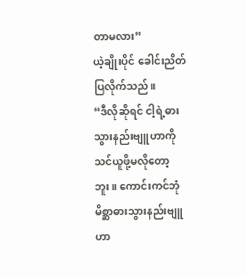တာမလား”
ယဲ့ချိုးပိုင် ခေါင်းညိတ်ပြလိုက်သည်။
“ဒီလိုဆိုရင် ငါ့ရဲ့ဓားသွားနည်းဗျူဟာကို သင်ယူဖို့မလိုတော့ဘူး။ ကောင်းကင်ဘုံမိစ္ဆာဓားသွားနည်းဗျူဟာ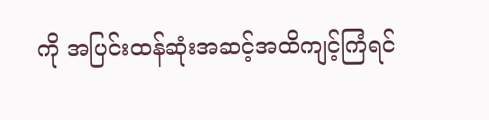ကို အပြင်းထန်ဆုံးအဆင့်အထိကျင့်ကြံရင်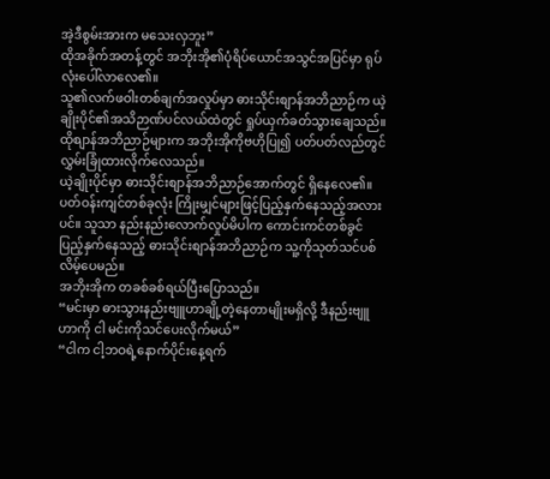အဲ့ဒီစွမ်းအားက မသေးလှဘူး”
ထိုအခိုက်အတန့်တွင် အဘိုးအို၏ပုံရိပ်ယောင်အသွင်အပြင်မှာ ရုပ်လုံးပေါ်လာလေ၏။
သူ၏လက်ဖဝါးတစ်ချက်အလှုပ်မှာ ဓားသိုင်းစျာန်အဘိညာဉ်က ယဲ့ချိုးပိုင်၏အသိဉာဏ်ပင်လယ်ထဲတွင် ရှုပ်ယှက်ခတ်သွားချေသည်။
ထိုစျာန်အဘိညာဉ်များက အဘိုးအိုကိုဗဟိုပြု၍ ပတ်ပတ်လည်တွင် လွှမ်းခြုံထားလိုက်လေသည်။
ယဲ့ချိုးပိုင်မှာ ဓားသိုင်းစျာန်အဘိညာဉ်အောက်တွင် ရှိနေလေ၏။
ပတ်ဝန်းကျင်တစ်ခုလုံး ကြိုးမျှင်များဖြင့်ပြည့်နှက်နေသည့်အလားပင်။ သူသာ နည်းနည်းလောက်လှုပ်မိပါက ကောင်းကင်တစ်ခွင်ပြည့်နှက်နေသည့် ဓားသိုင်းစျာန်အဘိညာဉ်က သူ့ကိုသုတ်သင်ပစ်လိမ့်ပေမည်။
အဘိုးအိုက တခစ်ခစ်ရယ်ပြီးပြောသည်။
“မင်းမှာ ဓားသွားနည်းဗျူဟာချို့တဲ့နေတာမျိုးမရှိလို့ ဒီနည်းဗျူဟာကို ငါ မင်းကိုသင်ပေးလိုက်မယ်”
“ငါက ငါ့ဘဝရဲ့နောက်ပိုင်းနေ့ရက်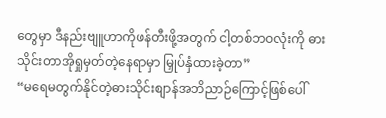တွေမှာ ဒီနည်းဗျူဟာကိုဖန်တီးဖို့အတွက် ငါ့တစ်ဘဝလုံးကို ဓားသိုင်းတာအိုရှုမှတ်တဲ့နေရာမှာ မြှုပ်နှံထားခဲ့တာ”
“မရေမတွက်နိုင်တဲ့ဓားသိုင်းစျာန်အဘိညာဉ်ကြောင့်ဖြစ်ပေါ်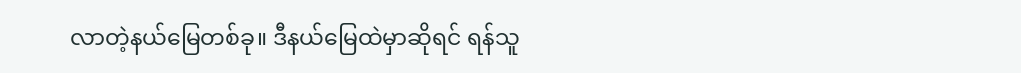လာတဲ့နယ်မြေတစ်ခု။ ဒီနယ်မြေထဲမှာဆိုရင် ရန်သူ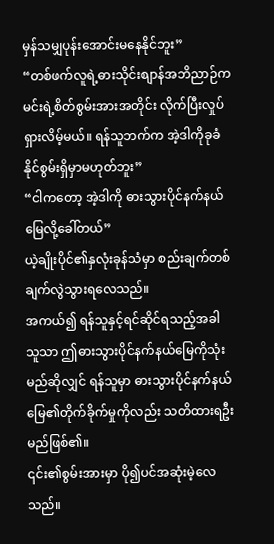မှန်သမျှပုန်းအောင်းမနေနိုင်ဘူး”
“တစ်ဖက်လူရဲ့ဓားသိုင်းစျာန်အဘိညာဉ်က မင်းရဲ့စိတ်စွမ်းအားအတိုင်း လိုက်ပြီးလှုပ်ရှားလိမ့်မယ်။ ရန်သူဘက်က အဲ့ဒါကိုခုခံနိုင်စွမ်းရှိမှာမဟုတ်ဘူး”
“ငါကတော့ အဲ့ဒါကို ဓားသွားပိုင်နက်နယ်မြေလို့ခေါ်တယ်”
ယဲ့ချိုးပိုင်၏နှလုံးခုန်သံမှာ စည်းချက်တစ်ချက်လွဲသွားရလေသည်။
အကယ်၍ ရန်သူနှင့်ရင်ဆိုင်ရသည့်အခါ သူသာ ဤဓားသွားပိုင်နက်နယ်မြေကိုသုံးမည်ဆိုလျှင် ရန်သူမှာ ဓားသွားပိုင်နက်နယ်မြေ၏တိုက်ခိုက်မှုကိုလည်း သတိထားရဦးမည်ဖြစ်၏။
၎င်း၏စွမ်းအားမှာ ပို၍ပင်အဆုံးမဲ့လေသည်။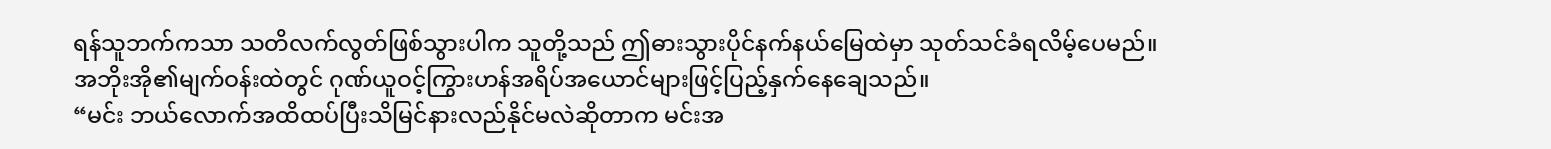ရန်သူဘက်ကသာ သတိလက်လွတ်ဖြစ်သွားပါက သူတို့သည် ဤဓားသွားပိုင်နက်နယ်မြေထဲမှာ သုတ်သင်ခံရလိမ့်ပေမည်။
အဘိုးအို၏မျက်ဝန်းထဲတွင် ဂုဏ်ယူဝင့်ကြွားဟန်အရိပ်အယောင်များဖြင့်ပြည့်နှက်နေချေသည်။
“မင်း ဘယ်လောက်အထိထပ်ပြီးသိမြင်နားလည်နိုင်မလဲဆိုတာက မင်းအ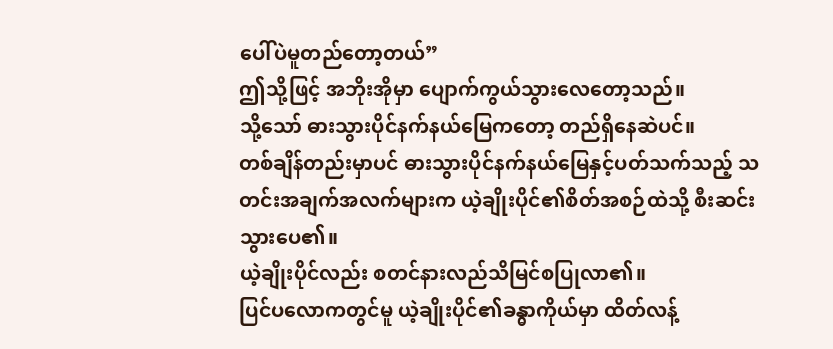ပေါ်ပဲမူတည်တော့တယ်”
ဤသို့ဖြင့် အဘိုးအိုမှာ ပျောက်ကွယ်သွားလေတော့သည်။
သို့သော် ဓားသွားပိုင်နက်နယ်မြေကတော့ တည်ရှိနေဆဲပင်။
တစ်ချိန်တည်းမှာပင် ဓားသွားပိုင်နက်နယ်မြေနှင့်ပတ်သက်သည့် သတင်းအချက်အလက်များက ယဲ့ချိုးပိုင်၏စိတ်အစဉ်ထဲသို့ စီးဆင်းသွားပေ၏။
ယဲ့ချိုးပိုင်လည်း စတင်နားလည်သိမြင်စပြုလာ၏။
ပြင်ပလောကတွင်မူ ယဲ့ချိုးပိုင်၏ခန္ဓာကိုယ်မှာ ထိတ်လန့်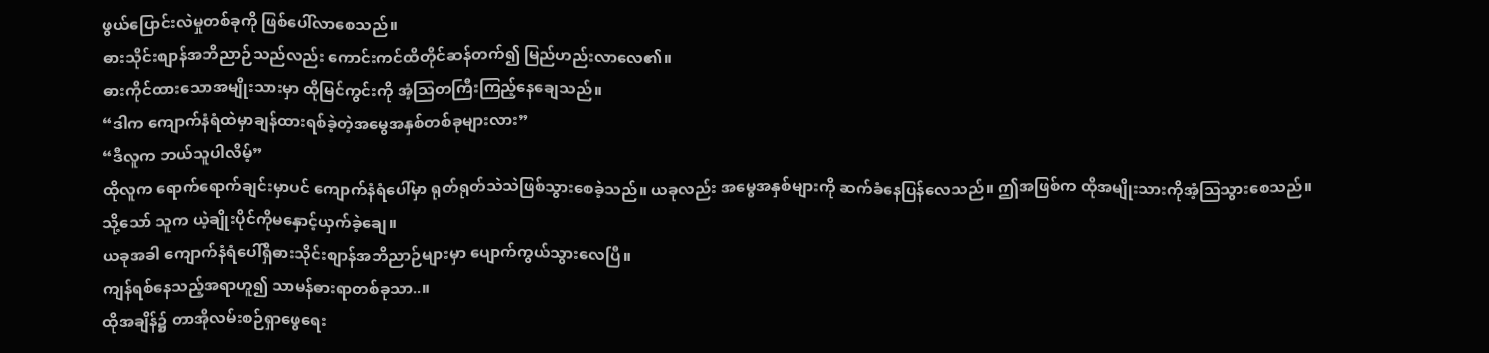ဖွယ်ပြောင်းလဲမှုတစ်ခုကို ဖြစ်ပေါ်လာစေသည်။
ဓားသိုင်းစျာန်အဘိညာဉ်သည်လည်း ကောင်းကင်ထိတိုင်ဆန်တက်၍ မြည်ဟည်းလာလေ၏။
ဓားကိုင်ထားသောအမျိုးသားမှာ ထိုမြင်ကွင်းကို အံ့သြတကြီးကြည့်နေချေသည်။
“ဒါက ကျောက်နံရံထဲမှာချန်ထားရစ်ခဲ့တဲ့အမွေအနှစ်တစ်ခုများလား”
“ဒီလူက ဘယ်သူပါလိမ့်”
ထိုလူက ရောက်ရောက်ချင်းမှာပင် ကျောက်နံရံပေါ်မှာ ရုတ်ရုတ်သဲသဲဖြစ်သွားစေခဲ့သည်။ ယခုလည်း အမွေအနှစ်များကို ဆက်ခံနေပြန်လေသည်။ ဤအဖြစ်က ထိုအမျိုးသားကိုအံ့သြသွားစေသည်။
သို့သော် သူက ယဲ့ချိုးပိုင်ကိုမနှောင့်ယှက်ခဲ့ချေ။
ယခုအခါ ကျောက်နံရံပေါ်ရှိဓားသိုင်းစျာန်အဘိညာဉ်များမှာ ပျောက်ကွယ်သွားလေပြီ။
ကျန်ရစ်နေသည့်အရာဟူ၍ သာမန်ဓားရာတစ်ခုသာ..။
ထိုအချိန်၌ တာအိုလမ်းစဉ်ရှာဖွေရေး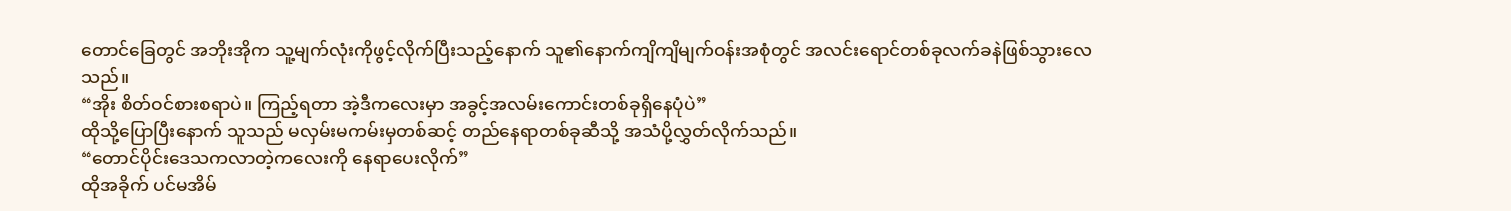တောင်ခြေတွင် အဘိုးအိုက သူ့မျက်လုံးကိုဖွင့်လိုက်ပြီးသည့်နောက် သူ၏နောက်ကျိကျိမျက်ဝန်းအစုံတွင် အလင်းရောင်တစ်ခုလက်ခနဲဖြစ်သွားလေသည်။
“အိုး စိတ်ဝင်စားစရာပဲ။ ကြည့်ရတာ အဲ့ဒီကလေးမှာ အခွင့်အလမ်းကောင်းတစ်ခုရှိနေပုံပဲ”
ထိုသို့ပြောပြီးနောက် သူသည် မလှမ်းမကမ်းမှတစ်ဆင့် တည်နေရာတစ်ခုဆီသို့ အသံပို့လွှတ်လိုက်သည်။
“တောင်ပိုင်းဒေသကလာတဲ့ကလေးကို နေရာပေးလိုက်”
ထိုအခိုက် ပင်မအိမ်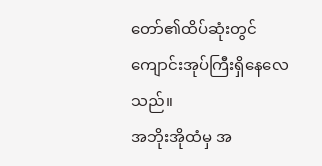တော်၏ထိပ်ဆုံးတွင် ကျောင်းအုပ်ကြီးရှိနေလေသည်။
အဘိုးအိုထံမှ အ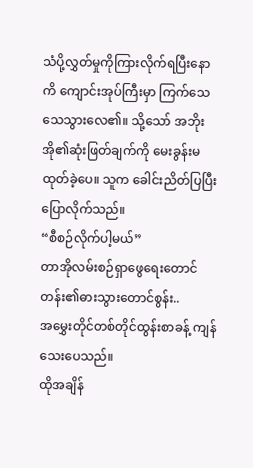သံပို့လွှတ်မှုကိုကြားလိုက်ရပြီးနောကိ ကျောင်းအုပ်ကြီးမှာ ကြက်သေသေသွားလေ၏။ သို့သော် အဘိုးအို၏ဆုံးဖြတ်ချက်ကို မေးခွန်းမထုတ်ခဲ့ပေ။ သူက ခေါင်းညိတ်ပြပြီးပြောလိုက်သည်။
“စီစဉ်လိုက်ပါ့မယ်”
တာအိုလမ်းစဉ်ရှာဖွေရေးတောင်တန်း၏ဓားသွားတောင်စွန်း..
အမွှေးတိုင်တစ်တိုင်ထွန်းစာခန့် ကျန်သေးပေသည်။
ထိုအချိန်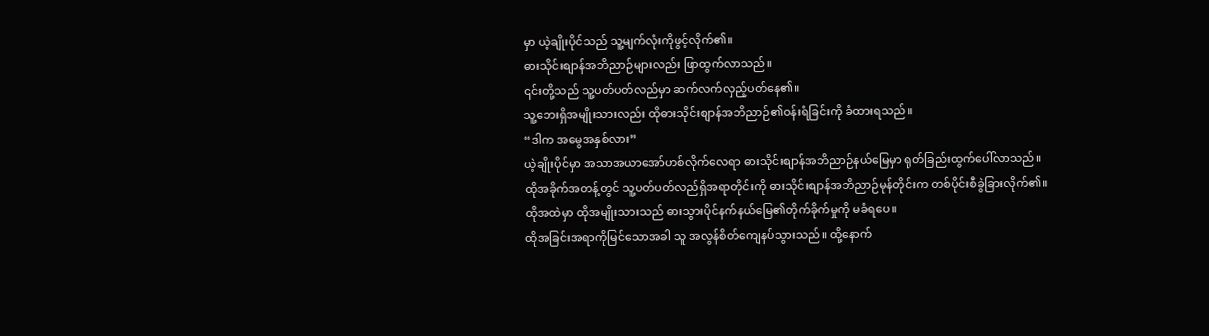မှာ ယဲ့ချိုးပိုင်သည် သူ့မျက်လုံးကိုဖွင့်လိုက်၏။
ဓားသိုင်းစျာန်အဘိညာဉ်များလည်း ဖြာထွက်လာသည်။
၎င်းတို့သည် သူ့ပတ်ပတ်လည်မှာ ဆက်လက်လှည့်ပတ်နေ၏။
သူ့ဘေးရှိအမျိုးသားလည်း ထိုဓားသိုင်းစျာန်အဘိညာဉ်၏ဝန်းရံခြင်းကို ခံထားရသည်။
“ဒါက အမွေအနှစ်လား”
ယဲ့ချိုးပိုင်မှာ အသာအယာအော်ဟစ်လိုက်လေရာ ဓားသိုင်းစျာန်အဘိညာဉ်နယ်မြေမှာ ရုတ်ခြည်းထွက်ပေါ်လာသည်။
ထိုအခိုက်အတန့်တွင် သူ့ပတ်ပတ်လည်ရှိအရာတိုင်းကို ဓားသိုင်းစျာန်အဘိညာဉ်မုန်တိုင်းက တစ်ပိုင်းစီခွဲခြားလိုက်၏။
ထိုအထဲမှာ ထိုအမျိုးသားသည် ဓားသွားပိုင်နက်နယ်မြေ၏တိုက်ခိုက်မှုကို မခံရပေ။
ထိုအခြင်းအရာကိုမြင်သောအခါ သူ အလွန်စိတ်ကျေနပ်သွားသည်။ ထို့နောက်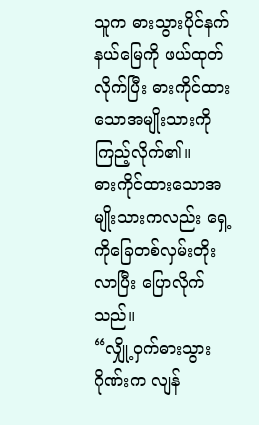သူက ဓားသွားပိုင်နက်နယ်မြေကို ဖယ်ထုတ်လိုက်ပြီး ဓားကိုင်ထားသောအမျိုးသားကို ကြည့်လိုက်၏။
ဓားကိုင်ထားသောအမျိုးသားကလည်း ရှေ့ကိုခြေတစ်လှမ်းတိုးလာပြီး ပြောလိုက်သည်။
“လျှို့ဝှက်ဓားသွားဂိုဏ်းက လျန်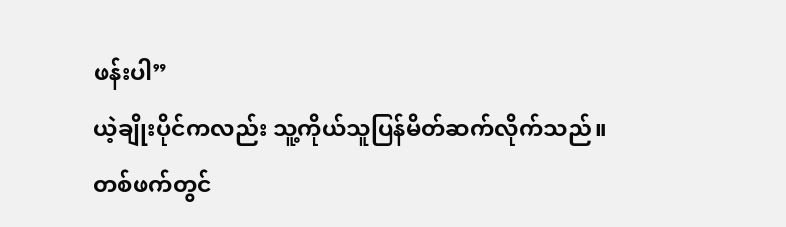ဖန်းပါ”
ယဲ့ချိုးပိုင်ကလည်း သူ့ကိုယ်သူပြန်မိတ်ဆက်လိုက်သည်။
တစ်ဖက်တွင်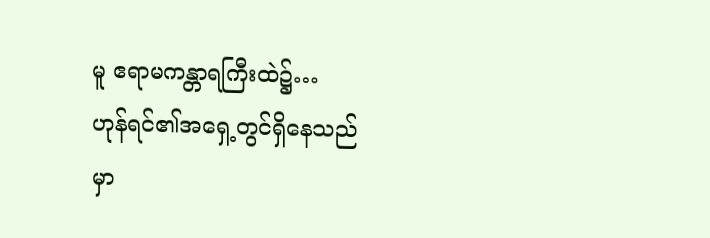မူ ဧရာမကန္တာရကြီးထဲ၌…
ဟုန်ရင်၏အရှေ့တွင်ရှိနေသည်မှာ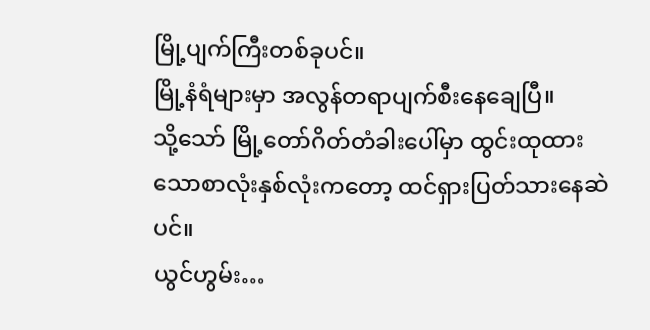မြို့ပျက်ကြီးတစ်ခုပင်။
မြို့နံရံများမှာ အလွန်တရာပျက်စီးနေချေပြီ။
သို့သော် မြို့တော်ဂိတ်တံခါးပေါ်မှာ ထွင်းထုထားသောစာလုံးနှစ်လုံးကတော့ ထင်ရှားပြတ်သားနေဆဲပင်။
ယွင်ဟွမ်း…